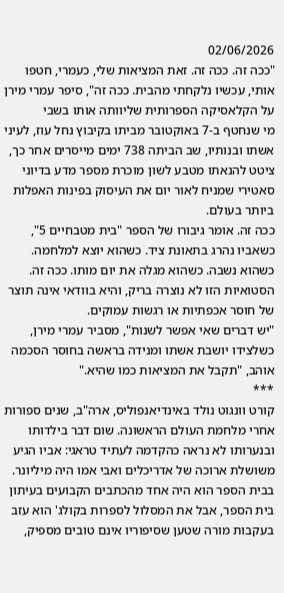02/06/2026
"ככה זה. ככה זה. זאת המציאות שלי, כעמרי, חטפו אותי, עכשיו נלקחתי מהבית. ככה זה", סיפר עמרי מירן על הקלאסיקה הספרותית שליוותה אותו בשבי
מי שנחטף ב-7 באוקטובר מביתו בקיבוץ נחל עוז, לעיני אשתו ובנותיו, שב הביתה 738 ימים מייסרים אחר כך, ציטט להנאתו מטבע לשון מוכרת מספר מדע בדיוני סאטירי שמניח לאור יום את העיסוק בפינות האפלות ביותר בעולם.
ככה זה. אומר גיבורו של הספר "בית מטבחיים 5", כשאביו נהרג בתאונת ציד. כשהוא יוצא למלחמה. כשהוא נשבה. כשהוא מגלה את יום מותו. ככה זה.
הסטואיות הזו לא נוצרה בריק, והיא בוודאי אינה תוצר של חוסר אכפתיות או רגשות עמוקים.
"יש דברים שאי אפשר לשנות", מסביר עמרי מירן, כשלצידו יושבת אשתו ומנידה בראשה בחוסר הסכמה אוהב, "תקבל את המציאות כמו שהיא."
***
קורט וונגוט נולד באינדיאנפוליס, ארה"ב, שנים ספורות אחרי מלחמת העולם הראשונה. שום דבר בילדותו ובנערותו לא נראה כהקדמה לעתיד טראגי: אביו הגיע משושלת ארוכה של אדריכלים ואבי אמו היה מיליונר. בבית הספר הוא היה אחד מהכתבים הקבועים בעיתון בית הספר, אבל את המסלול לספרות בקולג' הוא עזב בעקבות מורה שטען שסיפוריו אינם טובים מספיק,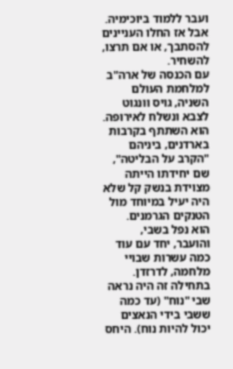ועבר ללמוד ביוכימיה.
אבל אז החלו העניינים להסתבך, או אם תרצו, להשחיר.
עם הכנסה של ארה"ב למלחמת העולם השניה, גויס וונגוט לצבא ונשלח לאירופה. הוא השתתף בקרבות בארדנים, ביניהם "הקרב על הבליטה", שם יחידתו הייתה מצוידת בנשק קל שלא היה יעיל במיוחד מול הטנקים הגרמנים.
הוא נפל בשבי, והועבר, יחד עם עוד כמה עשרות שבויי מלחמה, לדרזדן. בתחילה זה היה נראה שבי "נוח" (עד כמה ששבי בידי הנאצים יכול להיות נוח). היחס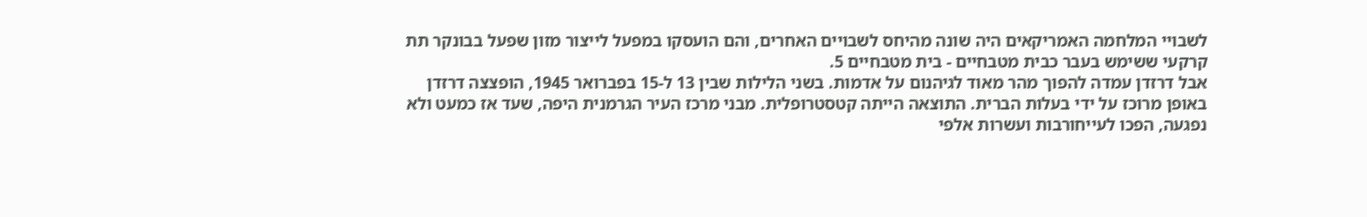לשבויי המלחמה האמריקאים היה שונה מהיחס לשבויים האחרים, והם הועסקו במפעל לייצור מזון שפעל בבונקר תת קרקעי ששימש בעבר כבית מטבחיים - בית מטבחיים 5.
אבל דרזדן עמדה להפוך מהר מאוד לגיהנום על אדמות. בשני הלילות שבין 13 ל-15 בפברואר 1945, הופצצה דרזדן באופן מרוכז על ידי בעלות הברית. התוצאה הייתה קטסטרופלית. מבני מרכז העיר הגרמנית היפה, שעד אז כמעט ולא נפגעה, הפכו לעייחורבות ועשרות אלפי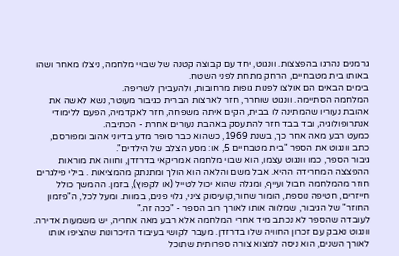גרמנים נהרגו בהפצצות. וונגוט, יחד עם קבוצה קטנה של שבויי מלחמה, ניצלו מאחר ושהו באותו בית מטבחיים, הרחק מתחת לפני השטח.
בימים הבאים הם אולצו לפנות גופות מרחובות, ולהעבירן לשריפה.
המלחמה הסתיימה. וונגוט שוחרר, חזר לארצות הברית כגיבור מעוטר, נשא לאשה את אהובת נעוריו שהמתינה לו בבית, הקים איתה משפחה, חזר לאקדמיה, הפעם ללימודי אנתרופולוגיה, ובד בבד חזר להתעסק באהבת נעורים אחרת - הכתיבה.
כמעט רבע מאה אחר כך, בשנת 1969, כשהוא כבר סופר מדע בדיוני אהוב ומפורסם, כתב וונגוט את הספר "בית מטבחיים 5, או: מסע הצלב של הילדים".
גיבור הספר, כמו וונגוט עצמו, הוא שבוי מלחמה אמריקאי בדרזדן, וחווה את מוראות ההפצצה המחרידה ההיא. אבל משם והלאה הוא הולך ומתנתק מהמציאות . בילי פילגרים חוזר מהמלחמה חבול ועייף, ומגלה שהוא יכול לטייל (או לקפוץ), בזמן. ההמשך כולל חייזרים, חטיפה נוספת, הומור שחור,קועיסוק ציני, גלוי פנים, במוות. ומעל לכל, ה"פזמון החוזר" של הגיבור, שמלווה אותו לאורך רוב הספר - "ככה זה."
לעובדה שהספר לא נכתב מיד אחרי המלחמה אלא רבע מאה אחריה, יש משמעות אדירה. וונגוט נאבק עם זכרון החוויה שלו בדרזדן. מעבר לקושי בעיבוד הזיכרונות שהציפו אותו לאורך השנים, הוא ניסה למצוא צורה ספרותית שתוכל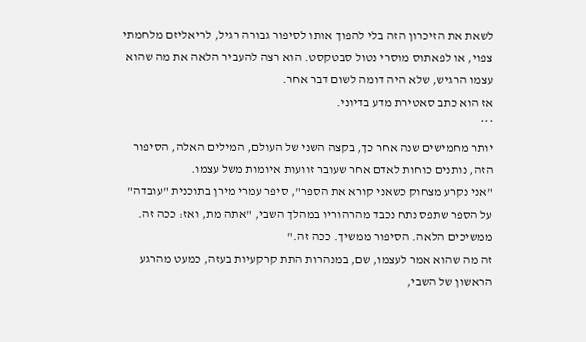לשאת את הזיכרון הזה בלי להפוך אותו לסיפור גבורה רגיל, לריאליזם מלחמתי צפוי, או לפאתוס מוסרי נטול סבטקסט. הוא רצה להעביר הלאה את מה שהוא עצמו הרגיש, שלא היה דומה לשום דבר אחר.
אז הוא כתב סאטירת מדע בדיוני.
***
יותר מחמישים שנה אחר כך, בקצה השני של העולם, המילים האלה, הסיפור הזה, נותנים כוחות לאדם אחר שעובר זוועות איומות משל עצמו.
"אני נקרע מצחוק כשאני קורא את הספר", סיפר עמרי מירן בתוכנית "עובדה" על הספר שתפס נתח נכבד מהרהוריו במהלך השבי, "אתה מת, ואז: ככה זה. ממשיכים הלאה. הסיפור ממשיך. ככה זה."
זה מה שהוא אמר לעצמו, שם, במנהרות התת קרקעיות בעזה, כמעט מהרגע הראשון של השבי,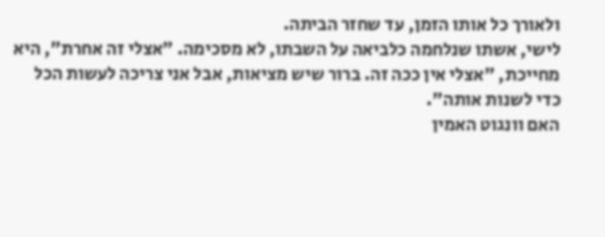ולאורך כל אותו הזמן, עד שחזר הביתה.
לישי, אשתו שנלחמה כלביאה על השבתו, לא מסכימה. "אצלי זה אחרת", היא מחייכת, "אצלי אין ככה זה. ברור שיש מציאות, אבל אני צריכה לעשות הכל כדי לשנות אותה".
האם וונגוט האמין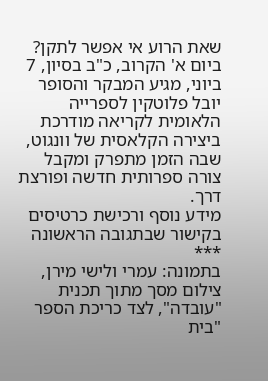שאת הרוע אי אפשר לתקן?
ביום א' הקרוב, כ"ב בסיון, 7 ביוני, מגיע המבקר והסופר יובל פלוטקין לספרייה הלאומית לקריאה מודרכת ביצירה הקלאסית של וונגוט, שבה הזמן מתפרק ומקבל צורה ספרותית חדשה ופורצת דרך.
מידע נוסף ורכישת כרטיסים בקישור שבתגובה הראשונה
***
בתמונה: עמרי ולישי מירן, צילום מסך מתוך תכנית "עובדה", לצד כריכת הספר "בית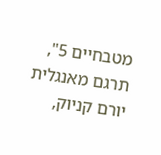מטבחיים 5", תרגם מאנגלית יורם קניוק,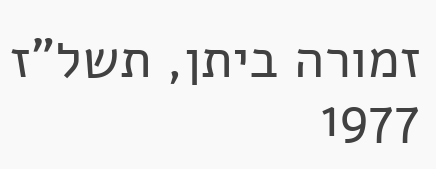זמורה ביתן, תשל"ז 1977